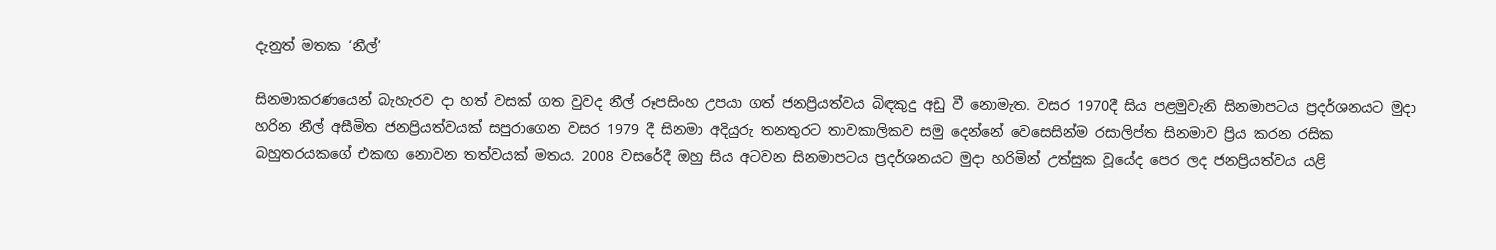දැනුත් මතක ‘නීල්’

සිනමාකරණයෙන් බැහැරව දා හත් වසක් ගත වුවද නීල් රූපසිංහ උපයා ගත් ජනප්‍රියත්වය බිඳකුදු අඩු වී නොමැත. වසර 1970දී සිය පළමුවැනි සිනමාපටය ප්‍රදර්ශනයට මුදා හරින නීල් අසීමිත ජනප්‍රියත්වයක් සපුරාගෙන වසර 1979 දී සිනමා අදියුරු තනතුරට තාවකාලිකව සමු දෙන්නේ වෙසෙසින්ම රසාලිප්ත සිනමාව ප්‍රිය කරන රසික බහුතරයකගේ එකඟ නොවන තත්වයක් මතය. 2008 වසරේදී ඔහු සිය අටවන සිනමාපටය ප්‍රදර්ශනයට මුදා හරිමින් උත්සුක වූයේද පෙර ලද ජනප්‍රියත්වය යළි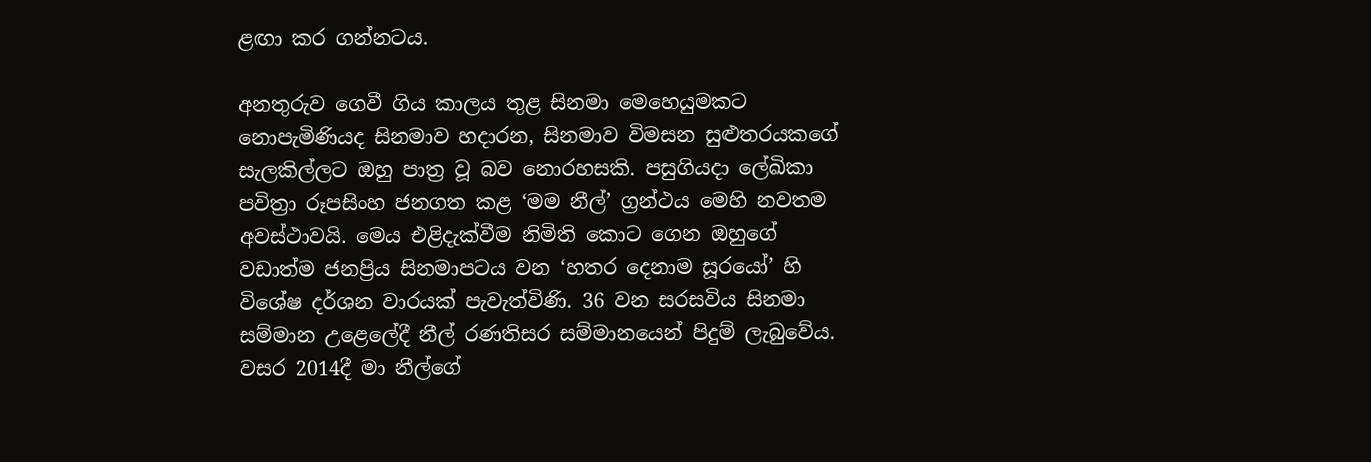ළඟා කර ගන්නටය.

අනතුරුව ගෙවී ගිය කාලය තුළ සිනමා මෙහෙයුමකට නොපැමිණියද සිනමාව හදාරන, සිනමාව විමසන සුළුතරයකගේ සැලකිල්ලට ඔහු පාත්‍ර වූ බව නොරහසකි. පසුගියදා ලේඛිකා පවිත්‍රා රූපසිංහ ජනගත කළ ‘මම නීල්’ ග්‍රන්ථය මෙහි නවතම අවස්ථාවයි. මෙය එළිදැක්වීම නිමිති කොට ගෙන ඔහුගේ වඩාත්ම ජනප්‍රිය සිනමාපටය වන ‘හතර දෙනාම සූරයෝ’ හි විශේෂ දර්ශන වාරයක් පැවැත්විණි. 36 වන සරසවිය සිනමා සම්මාන උළෙලේදී නීල් රණතිසර සම්මානයෙන් පිදුම් ලැබුවේය. වසර 2014දී මා නීල්ගේ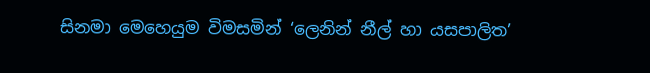සිනමා මෙහෙයුම විමසමින් ‘ලෙනින් නීල් හා යසපාලිත’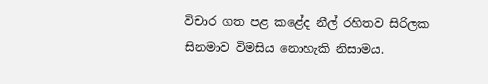විචාර ගත පළ කළේද නීල් රහිතව සිරිලක සිනමාව විමසිය නොහැකි නිසාමය.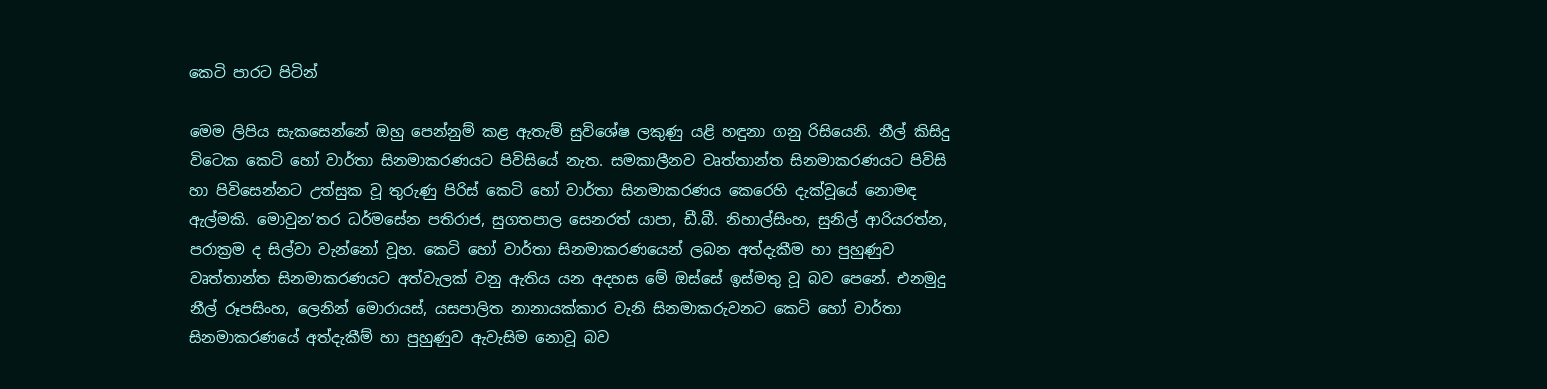කෙටි පාරට පිටින්

මෙම ලිපිය සැකසෙන්නේ ඔහු පෙන්නුම් කළ ඇතැම් සුවිශේෂ ලකුණු යළි හඳුනා ගනු රිසියෙනි. නීල් කිසිදු විටෙක කෙටි හෝ වාර්තා සිනමාකරණයට පිවිසියේ නැත. සමකාලීනව වෘත්තාන්ත සිනමාකරණයට පිවිසි හා පිවිසෙන්නට උත්සුක වූ තුරුණු පිරිස් කෙටි හෝ වාර්තා සිනමාකරණය කෙරෙහි දැක්වූයේ නොමඳ ඇල්මකි. මොවුන’තර ධර්මසේන පතිරාජ, සුගතපාල සෙනරත් යාපා, ඩී.බී. නිහාල්සිංහ, සුනිල් ආරියරත්න, පරාක්‍රම ද සිල්වා වැන්නෝ වූහ. කෙටි හෝ වාර්තා සිනමාකරණයෙන් ලබන අත්දැකීම හා පුහුණුව වෘත්තාන්ත සිනමාකරණයට අත්වැලක් වනු ඇතිය යන අදහස මේ ඔස්සේ ඉස්මතු වූ බව පෙනේ. එනමුදු නීල් රූපසිංහ, ලෙනින් මොරායස්, යසපාලිත නානායක්කාර වැනි සිනමාකරුවනට කෙටි හෝ වාර්තා සිනමාකරණයේ අත්දැකීම් හා පුහුණුව ඇවැසිම නොවූ බව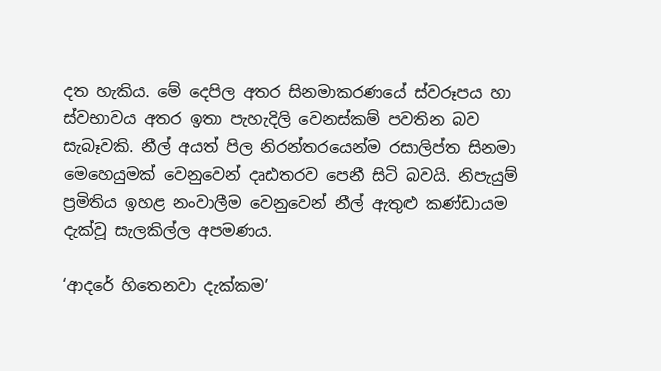දත හැකිය. මේ දෙපිල අතර සිනමාකරණයේ ස්වරූපය හා ස්වභාවය අතර ඉතා පැහැදිලි වෙනස්කම් පවතින බව සැබෑවකි. නීල් අයත් පිල නිරන්තරයෙන්ම රසාලිප්ත සිනමා මෙහෙයුමක් වෙනුවෙන් දෘඪතරව පෙනී සිටි බවයි. නිපැයුම් ප්‍රමිතිය ඉහළ නංවාලීම වෙනුවෙන් නීල් ඇතුළු කණ්ඩායම දැක්වූ සැලකිල්ල අපමණය.

‘ආදරේ හිතෙනවා දැක්කම’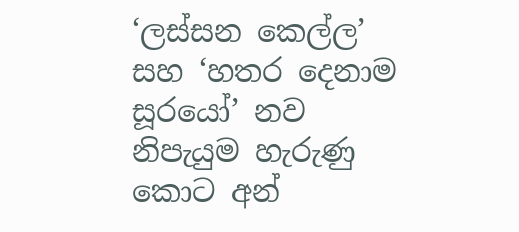‘ලස්සන කෙල්ල’ සහ ‘හතර දෙනාම සූරයෝ’ නව නිපැයුම හැරුණු කොට අන්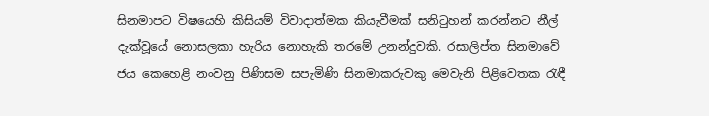සිනමාපට විෂයෙහි කිසියම් විවාදාත්මක කියැවීමක් සනිටුහන් කරන්නට නීල් දැක්වූයේ නොසලකා හැරිය නොහැකි තරමේ උනන්දුවකි. රසාලිප්ත සිනමාවේ ජය කෙහෙළි නංවනු පිණිසම සපැමිණි සිනමාකරුවකු මෙවැනි පිළිවෙතක රැඳී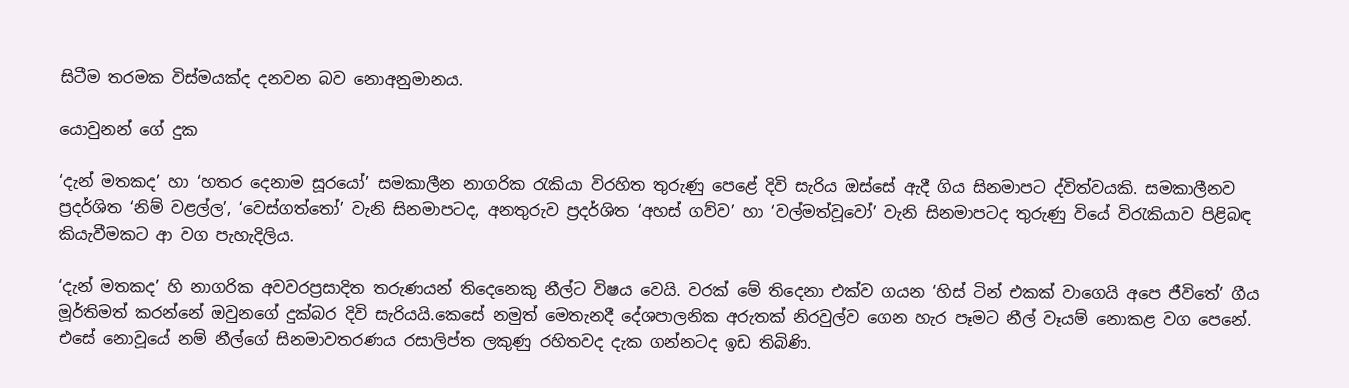සිටීම තරමක විස්මයක්ද දනවන බව නොඅනුමානය.

යොවුනන් ගේ දුක

‘දැන් මතකද’ හා ‘හතර දෙනාම සූරයෝ’ සමකාලීන නාගරික රැකියා විරහිත තුරුණු පෙළේ දිවි සැරිය ඔස්සේ ඇදී ගිය සිනමාපට ද්විත්වයකි. සමකාලීනව ප්‍රදර්ශිත ‘නිම් වළල්ල’, ‘වෙස්ගත්තෝ’ වැනි සිනමාපටද, අනතුරුව ප්‍රදර්ශිත ‘අහස් ගව්ව’ හා ‘වල්මත්වූවෝ’ වැනි සිනමාපටද තුරුණු වියේ විරැකියාව පිළිබඳ කියැවීමකට ආ වග පැහැදිලිය.

‘දැන් මතකද’ හි නාගරික අවවරප්‍රසාදිත තරුණයන් තිදෙනෙකු නීල්ට විෂය වෙයි. වරක් මේ තිදෙනා එක්ව ගයන ‘හිස් ටින් එකක් වාගෙයි අපෙ ජීවිතේ’ ගීය මූර්තිමත් කරන්නේ ඔවුනගේ දුක්බර දිවි සැරියයි.කෙසේ නමුත් මෙතැනදී දේශපාලනික අරුතක් නිරවුල්ව ගෙන හැර පෑමට නීල් වෑයම් නොකළ වග පෙනේ. එසේ නොවූයේ නම් නීල්ගේ සිනමාවතරණය රසාලිප්ත ලකුණු රහිතවද දැක ගන්නටද ඉඩ තිබිණි.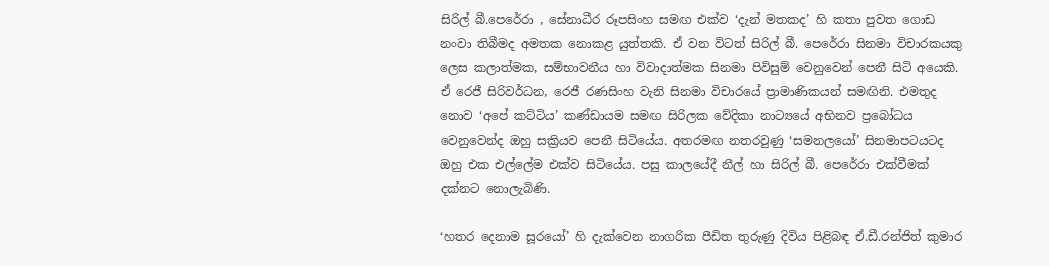සිරිල් බී.පෙරේරා , සේනාධීර රූපසිංහ සමඟ එක්ව ‘දැන් මතකද’ හි කතා පුවත ගොඩ නංවා තිබීමද අමතක නොකළ යුත්තකි. ඒ වන විටත් සිරිල් බී. පෙරේරා සිනමා විචාරකයකු ලෙස කලාත්මක, සම්භාවනීය හා විවාදාත්මක සිනමා පිවිසුම් වෙනුවෙන් පෙනී සිටි අයෙකි. ඒ රෙජී සිරිවර්ධන, රෙජී රණසිංහ වැනි සිනමා විචාරයේ ප්‍රාමාණිකයන් සමඟිනි. එමතුද නොව ‘අපේ කට්ටිය’ කණ්ඩායම සමඟ සිරිලක වේදිකා නාට්‍යයේ අභිනව ප්‍රබෝධය වෙනුවෙන්ද ඔහු සක්‍රියව පෙනී සිටියේය. අතරමඟ නතරවුණු ‘සමනලයෝ’ සිනමාපටයටද ඔහු එක එල්ලේම එක්ව සිටියේය. පසු කාලයේදී නීල් හා සිරිල් බී. පෙරේරා එක්වීමක් දක්නට නොලැබිණි.

‘හතර දෙනාම සූරයෝ’ හි දැක්වෙන නාගරික පීඩිත තුරුණු දිවිය පිළිබඳ ඒ.ඩී.රන්ජිත් කුමාර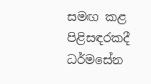සමඟ කළ පිළිසඳරකදී ධර්මසේන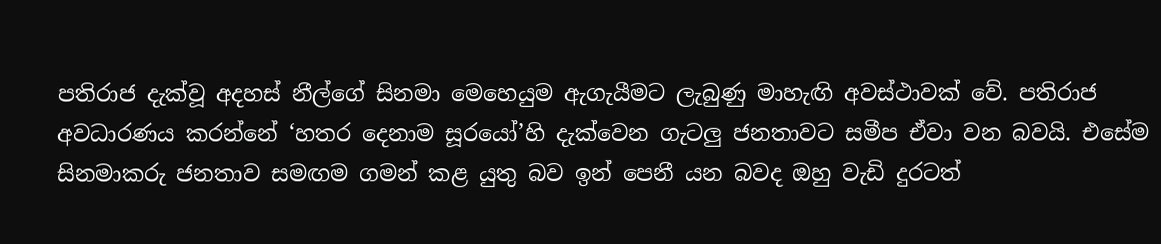පතිරාජ දැක්වූ අදහස් නීල්ගේ සිනමා මෙහෙයුම ඇගැයීමට ලැබුණු මාහැඟි අවස්ථාවක් වේ. පතිරාජ අවධාරණය කරන්නේ ‘හතර දෙනාම සූරයෝ’හි දැක්වෙන ගැටලු ජනතාවට සමීප ඒවා වන බවයි. එසේම සිනමාකරු ජනතාව සමඟම ගමන් කළ යුතු බව ඉන් පෙනී යන බවද ඔහු වැඩි දුරටත්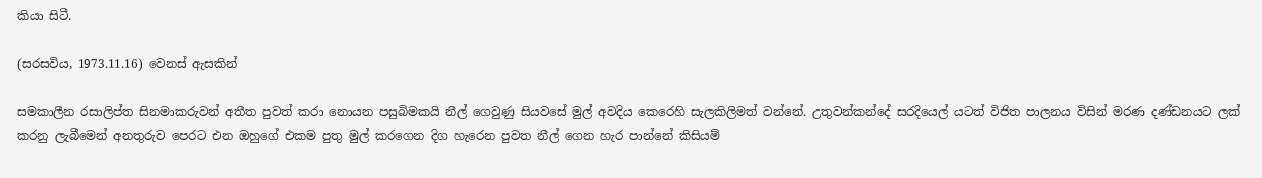කියා සිටී.

(සරසවිය, 1973.11.16) වෙනස් ඇසකින්

සමකාලීන රසාලිප්ත සිනමාකරුවන් අතීත පුවත් කරා නොයන පසුබිමකයි නීල් ගෙවුණු සියවසේ මුල් අවදිය කෙරෙහි සැලකිලිමත් වන්නේ. උතුවන්කන්දේ සරදියෙල් යටත් විජිත පාලනය විසින් මරණ දණ්ඩනයට ලක් කරනු ලැබීමෙන් අනතුරුව පෙරට එන ඔහුගේ එකම පුතු මුල් කරගෙන දිග හැරෙන පුවත නීල් ගෙන හැර පාන්නේ කිසියම්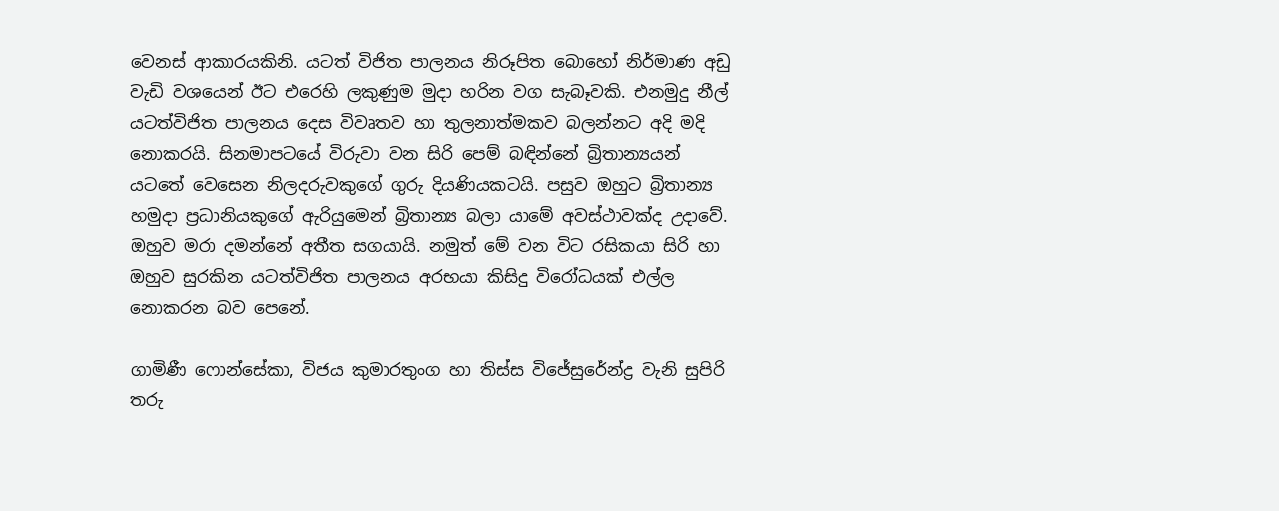වෙනස් ආකාරයකිනි. යටත් විජිත පාලනය නිරූපිත බොහෝ නිර්මාණ අඩු වැඩි වශයෙන් ඊට එරෙහි ලකුණුම මුදා හරින වග සැබෑවකි. එනමුදු නීල් යටත්විජිත පාලනය දෙස විවෘතව හා තුලනාත්මකව බලන්නට අදි මදි නොකරයි. සිනමාපටයේ විරුවා වන සිරි පෙම් බඳින්නේ බ්‍රිතාන්‍යයන් යටතේ වෙසෙන නිලදරුවකුගේ ගුරු දියණියකටයි. පසුව ඔහුට බ්‍රිතාන්‍ය හමුදා ප්‍රධානියකුගේ ඇරියුමෙන් බ්‍රිතාන්‍ය බලා යාමේ අවස්ථාවක්ද උදාවේ. ඔහුව මරා දමන්නේ අතීත සගයායි. නමුත් මේ වන විට රසිකයා සිරි හා ඔහුව සුරකින යටත්විජිත පාලනය අරභයා කිසිදු විරෝධයක් එල්ල නොකරන බව පෙනේ.

ගාමිණී ෆොන්සේකා, විජය කුමාරතුංග හා තිස්ස විජේසුරේන්ද්‍ර වැනි සුපිරි තරු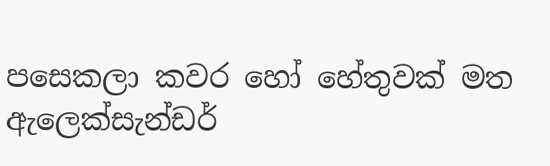පසෙකලා කවර හෝ හේතුවක් මත ඇලෙක්සැන්ඩර්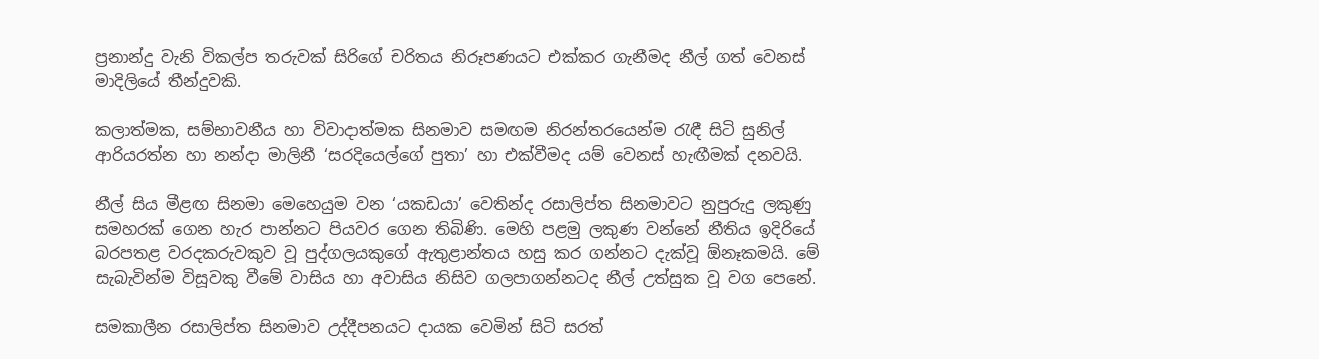ප්‍රනාන්දු වැනි විකල්ප තරුවක් සිරිගේ චරිතය නිරූපණයට එක්කර ගැනීමද නීල් ගත් වෙනස් මාදිලියේ තීන්දුවකි.

කලාත්මක, සම්භාවනීය හා විවාදාත්මක සිනමාව සමඟම නිරන්තරයෙන්ම රැඳී සිටි සුනිල් ආරියරත්න හා නන්දා මාලිනී ‘සරදියෙල්ගේ පුතා’ හා එක්වීමද යම් වෙනස් හැඟීමක් දනවයි.

නීල් සිය මීළඟ සිනමා මෙහෙයුම වන ‘යකඩයා’ වෙතින්ද රසාලිප්ත සිනමාවට නුපුරුදු ලකුණු සමහරක් ගෙන හැර පාන්නට පියවර ගෙන තිබිණි. මෙහි පළමු ලකුණ වන්නේ නීතිය ඉදිරියේ බරපතළ වරදකරුවකුව වූ පුද්ගලයකුගේ ඇතුළාන්තය හසු කර ගන්නට දැක්වූ ඕනෑකමයි. මේ සැබැවින්ම විසූවකු වීමේ වාසිය හා අවාසිය නිසිව ගලපාගන්නටද නීල් උත්සුක වූ වග පෙනේ.

සමකාලීන රසාලිප්ත සිනමාව උද්දීපනයට දායක වෙමින් සිටි සරත්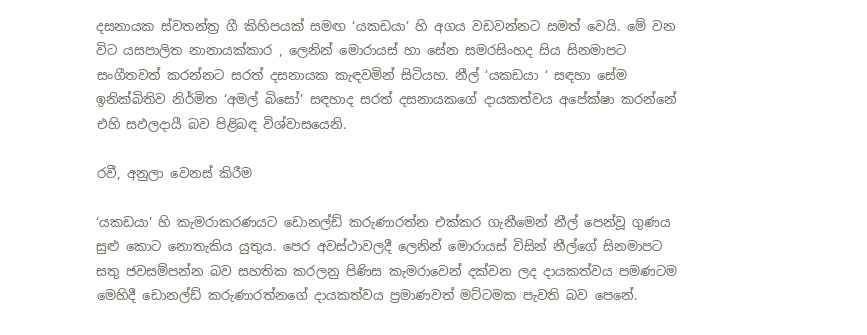දසනායක ස්වතන්ත්‍ර ගී කිහිපයක් සමඟ ‘යකඩයා’ හි අගය වඩවන්නට සමත් වෙයි. මේ වන විට යසපාලිත නානායක්කාර , ලෙනින් මොරායස් හා සේන සමරසිංහද සිය සිනමාපට සංගීතවත් කරන්නට සරත් දසනායක කැඳවමින් සිටියහ. නීල් ‘යකඩයා ‘ සඳහා සේම ඉනික්බිතිව නිර්මිත ‘අමල් බිසෝ’ සඳහාද සරත් දසනායකගේ දායකත්වය අපේක්ෂා කරන්නේ එහි සඵලදායී බව පිළිබඳ විශ්වාසයෙනි.

රවී, අනුලා වෙනස් කිරීම

‘යකඩයා’ හි කැමරාකරණයට ඩොනල්ඩ් කරුණාරත්න එක්කර ගැනීමෙන් නීල් පෙන්වූ ගුණය සුළු කොට නොතැකිය යුතුය. පෙර අවස්ථාවලදී ලෙනින් මොරායස් විසින් නීල්ගේ සිනමාපට සතු ජවසම්පන්න බව සහතික කරලනු පිණිස කැමරාවෙන් දක්වන ලද දායකත්වය පමණටම මෙහිදී ඩොනල්ඩ් කරුණාරත්නගේ දායකත්වය ප්‍රමාණවත් මට්ටමක පැවති බව පෙනේ.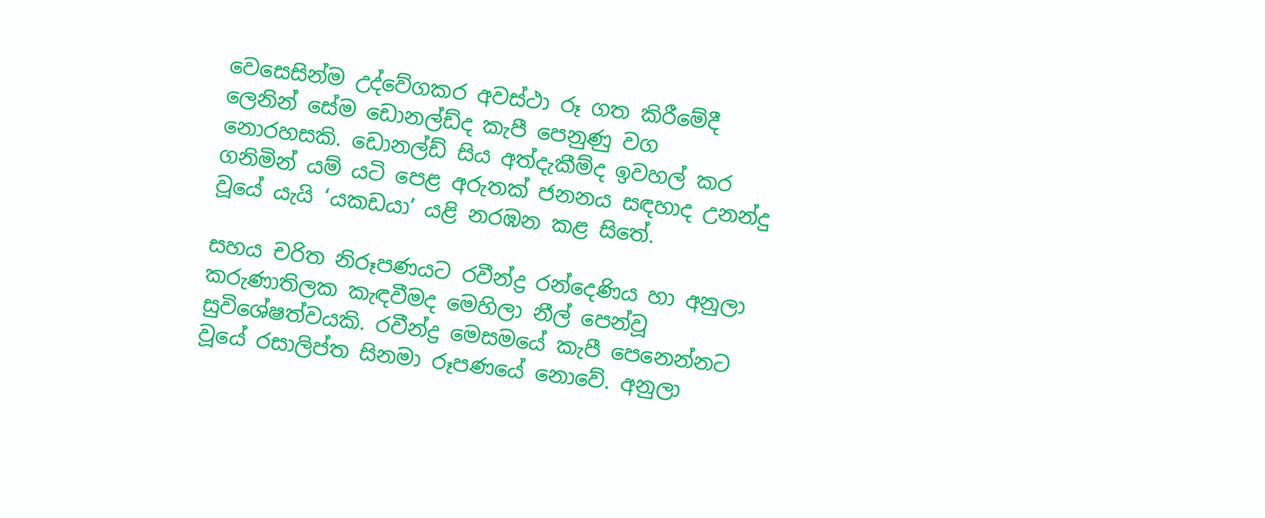වෙසෙසින්ම උද්වේගකර අවස්ථා රූ ගත කිරීමේදී ලෙනින් සේම ඩොනල්ඩ්ද කැපී පෙනුණු වග නොරහසකි. ඩොනල්ඩ් සිය අත්දැකීම්ද ඉවහල් කර ගනිමින් යම් යටි පෙළ අරුතක් ජනනය සඳහාද උනන්දු වූයේ යැයි ‘යකඩයා’ යළි නරඹන කළ සිතේ.

සහය චරිත නිරූපණයට රවීන්ද්‍ර රන්දෙණිය හා අනුලා කරුණාතිලක කැඳවීමද මෙහිලා නීල් පෙන්වූ සුවිශේෂත්වයකි. රවීන්ද්‍ර මෙසමයේ කැපී පෙනෙන්නට වූයේ රසාලිප්ත සිනමා රූපණයේ නොවේ. අනුලා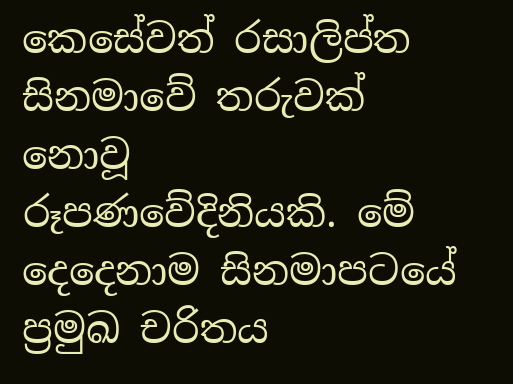කෙසේවත් රසාලිප්ත සිනමාවේ තරුවක් නොවූ රූපණවේදිනියකි. මේ දෙදෙනාම සිනමාපටයේ ප්‍රමුඛ චරිතය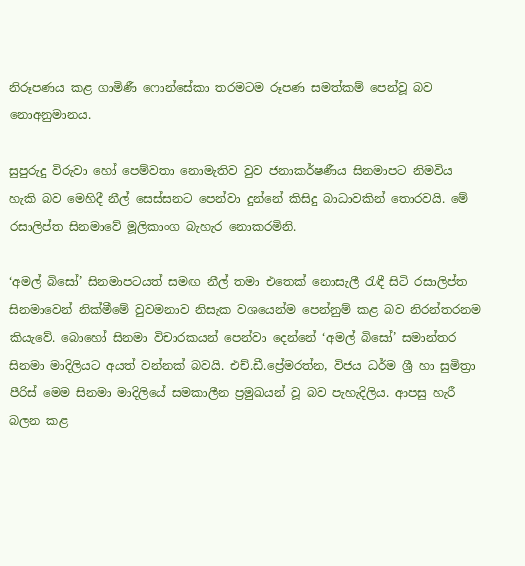නිරූපණය කළ ගාමිණී ෆොන්සේකා තරමටම රූපණ සමත්කම් පෙන්වූ බව නොඅනුමානය.

සුපුරුදු විරුවා හෝ පෙම්වතා නොමැතිව වුව ජනාකර්ෂණීය සිනමාපට නිමවිය හැකි බව මෙහිදී නීල් සෙස්සනට පෙන්වා දුන්නේ කිසිදු බාධාවකින් තොරවයි. මේ රසාලිප්ත සිනමාවේ මූලිකාංග බැහැර නොකරමිනි.

‘අමල් බිසෝ’ සිනමාපටයත් සමඟ නීල් තමා එතෙක් නොසැලී රැඳී සිටි රසාලිප්ත සිනමාවෙන් නික්මීමේ වුවමනාව නිසැක වශයෙන්ම පෙන්නුම් කළ බව නිරන්තරනම කියැවේ. බොහෝ සිනමා විචාරකයන් පෙන්වා දෙන්නේ ‘අමල් බිසෝ’ සමාන්තර සිනමා මාදිලියට අයත් වන්නක් බවයි. එච්.ඩී.ප්‍රේමරත්න, විජය ධර්ම ශ්‍රී හා සුමිත්‍රා පීරිස් මෙම සිනමා මාදිලියේ සමකාලීන ප්‍රමුඛයන් වූ බව පැහැදිලිය. ආපසු හැරී බලන කළ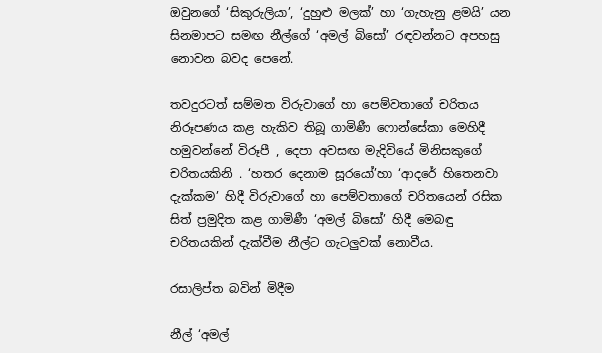ඔවුනගේ ‘සිකුරුලියා’, ‘දුහුළු මලක්’ හා ‘ගැහැනු ළමයි’ යන සිනමාපට සමඟ නීල්ගේ ‘අමල් බිසෝ’ රඳවන්නට අපහසු නොවන බවද පෙනේ.

තවදුරටත් සම්මත විරුවාගේ හා පෙම්වතාගේ චරිතය නිරූපණය කළ හැකිව තිබූ ගාමිණී ෆොන්සේකා මෙහිදී හමුවන්නේ විරූපී , දෙපා අවසඟ මැදිවියේ මිනිසකුගේ චරිතයකිනි . ‘හතර දෙනාම සූරයෝ’හා ‘ආදරේ හිතෙනවා දැක්කම’ හිදී විරුවාගේ හා පෙම්වතාගේ චරිතයෙන් රසික සිත් ප්‍රමුදිත කළ ගාමිණී ‘අමල් බිසෝ’ හිදී මෙබඳු චරිතයකින් දැක්වීම නීල්ට ගැටලුවක් නොවීය.

රසාලිප්ත බවින් මිදීම

නීල් ‘අමල්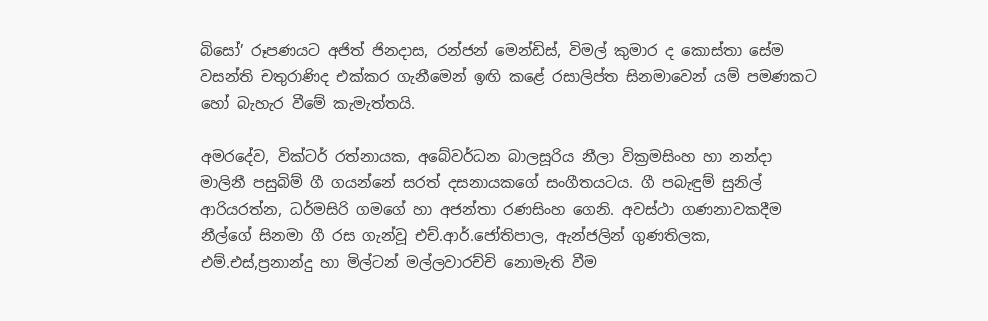බිසෝ’ රූපණයට අජිත් ජිනදාස, රන්ජන් මෙන්ඩිස්, විමල් කුමාර ද කොස්තා සේම වසන්ති චතුරාණිද එක්කර ගැනීමෙන් ඉඟි කළේ රසාලිප්ත සිනමාවෙන් යම් පමණකට හෝ බැහැර වීමේ කැමැත්තයි.

අමරදේව, වික්ටර් රත්නායක, අබේවර්ධන බාලසූරිය නීලා වික්‍රමසිංහ හා නන්දා මාලිනී පසුබිම් ගී ගයන්නේ සරත් දසනායකගේ සංගීතයටය. ගී පබැඳුම් සුනිල් ආරියරත්න, ධර්මසිරි ගමගේ හා අජන්තා රණසිංහ ගෙනි. අවස්ථා ගණනාවකදීම නීල්ගේ සිනමා ගී රස ගැන්වූ එච්.ආර්.ජෝතිපාල, ඇන්ජලින් ගුණතිලක, එම්.එස්,ප්‍රනාන්දු හා මිල්ටන් මල්ලවාරච්චි නොමැති වීම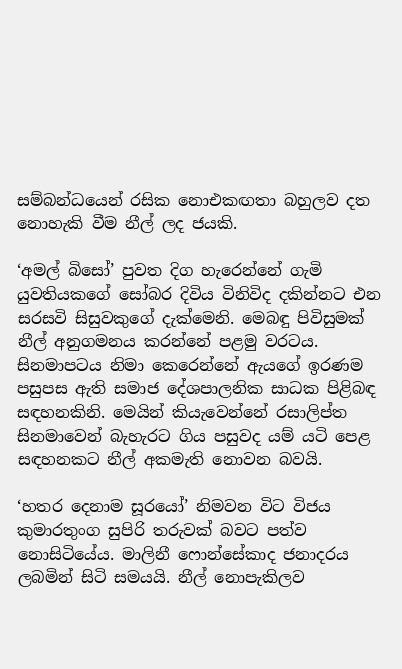සම්බන්ධයෙන් රසික නොඑකඟතා බහුලව දත නොහැකි වීම නීල් ලද ජයකි.

‘අමල් බිසෝ’ පුවත දිග හැරෙන්නේ ගැමි යුවතියකගේ සෝබර දිවිය විනිවිද දකින්නට එන සරසවි සිසුවකුගේ දැක්මෙනි. මෙබඳු පිවිසුමක් නීල් අනුගමනය කරන්නේ පළමු වරටය. සිනමාපටය නිමා කෙරෙන්නේ ඇයගේ ඉරණම පසුපස ඇති සමාජ දේශපාලනික සාධක පිළිබඳ සඳහනකිනි. මෙයින් කියැවෙන්නේ රසාලිප්ත සිනමාවෙන් බැහැරට ගිය පසුවද යම් යටි පෙළ සඳහනකට නීල් අකමැති නොවන බවයි.

‘හතර දෙනාම සූරයෝ’ නිමවන විට විජය කුමාරතුංග සුපිරි තරුවක් බවට පත්ව නොසිටියේය. මාලිනී ෆොන්සේකාද ජනාදරය ලබමින් සිටි සමයයි. නීල් නොපැකිලව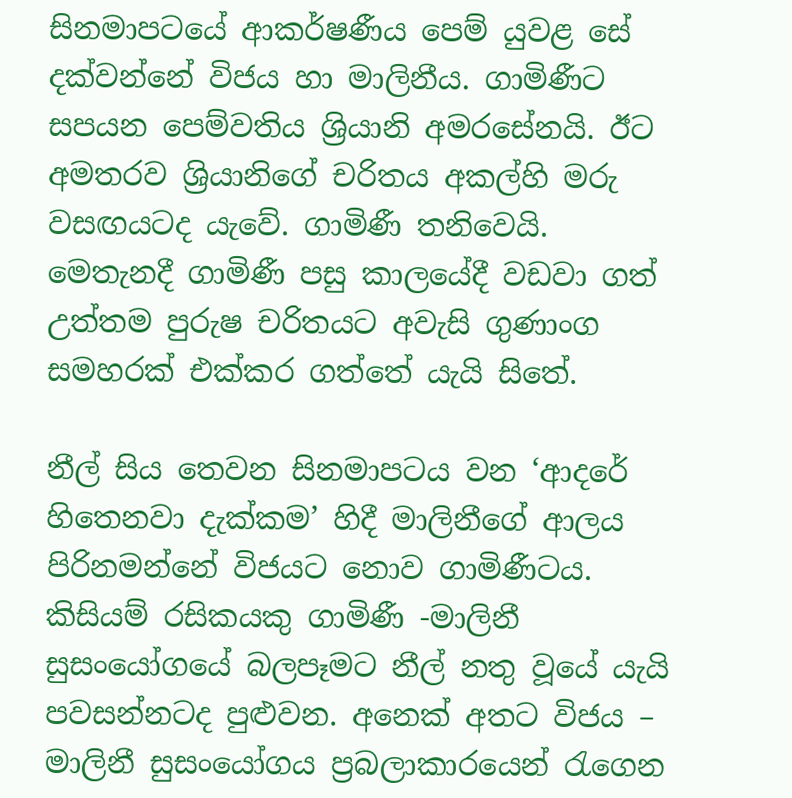සිනමාපටයේ ආකර්ෂණීය පෙම් යුවළ සේ දක්වන්නේ විජය හා මාලිනීය. ගාමිණීට සපයන පෙම්වතිය ශ්‍රියානි අමරසේනයි. ඊට අමතරව ශ්‍රියානිගේ චරිතය අකල්හි මරු වසඟයටද යැවේ. ගාමිණී තනිවෙයි. මෙතැනදී ගාමිණී පසු කාලයේදී වඩවා ගත් උත්තම පුරුෂ චරිතයට අවැසි ගුණාංග සමහරක් එක්කර ගත්තේ යැයි සිතේ.

නීල් සිය තෙවන සිනමාපටය වන ‘ආදරේ හිතෙනවා දැක්කම’ හිදී මාලිනීගේ ආලය පිරිනමන්නේ විජයට නොව ගාමිණීටය. කිසියම් රසිකයකු ගාමිණී -මාලිනී සුසංයෝගයේ බලපෑමට නීල් නතු වූයේ යැයි පවසන්නටද පුළුවන. අනෙක් අතට විජය – මාලිනී සුසංයෝගය ප්‍රබලාකාරයෙන් රැගෙන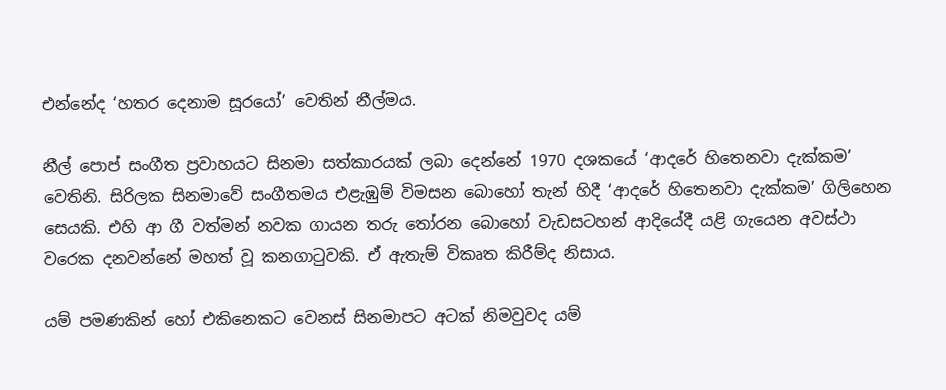එන්නේද ‘හතර දෙනාම සූරයෝ’ වෙතින් නීල්මය.

නීල් පොප් සංගීත ප්‍රවාහයට සිනමා සත්කාරයක් ලබා දෙන්නේ 1970 දශකයේ ‘ආදරේ හිතෙනවා දැක්කම’ වෙතිනි. සිරිලක සිනමාවේ සංගීතමය එළැඹුම් විමසන බොහෝ තැන් හිදී ‘ආදරේ හිතෙනවා දැක්කම’ ගිලිහෙන සෙයකි. එහි ආ ගී වත්මන් නවක ගායන තරු තෝරන බොහෝ වැඩසටහන් ආදියේදී යළි ගැයෙන අවස්ථා වරෙක දනවන්නේ මහත් වූ කනගාටුවකි. ඒ ඇතැම් විකෘත කිරීම්ද නිසාය.

යම් පමණකින් හෝ එකිනෙකට වෙනස් සිනමාපට අටක් නිමවුවද යම්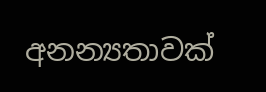අනන්‍යතාවක්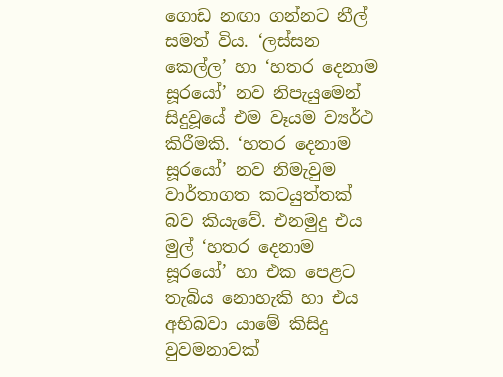ගොඩ නඟා ගන්නට නීල් සමත් විය. ‘ලස්සන කෙල්ල’ හා ‘හතර දෙනාම සූරයෝ’ නව නිපැයුමෙන් සිදුවූයේ එම වෑයම ව්‍යර්ථ කිරීමකි. ‘හතර දෙනාම සූරයෝ’ නව නිමැවුම වාර්තාගත කටයුත්තක් බව කියැවේ. එනමුදු එය මුල් ‘හතර දෙනාම සූරයෝ’ හා එක පෙළට තැබිය නොහැකි හා එය අභිබවා යාමේ කිසිදු වුවමනාවක්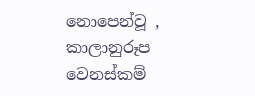නොපෙන්වූ , කාලානුරූප වෙනස්කම්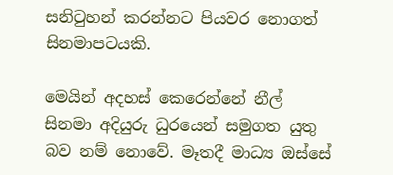සනිටුහන් කරන්නට පියවර නොගත් සිනමාපටයකි.

මෙයින් අදහස් කෙරෙන්නේ නීල් සිනමා අදියුරු ධුරයෙන් සමුගත යුතු බව නම් නොවේ. මෑතදී මාධ්‍ය ඔස්සේ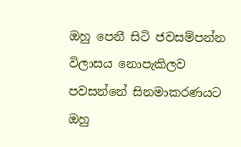ඔහු පෙනී සිටි ජවසම්පන්න විලාසය නොපැකිලව පවසන්නේ සිනමාකරණයට ඔහු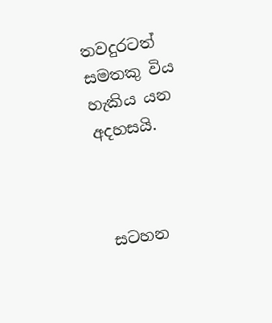තවදුරටත් සමතකු විය හැකිය යන අදහසයි.



 සටහන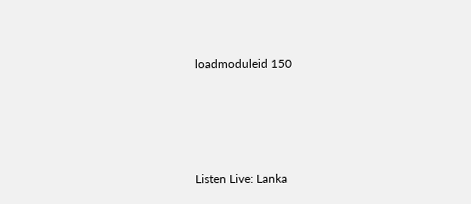loadmoduleid 150







Listen Live: Lanka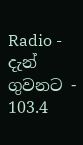Radio - දැන් ගුවනට - 103.4